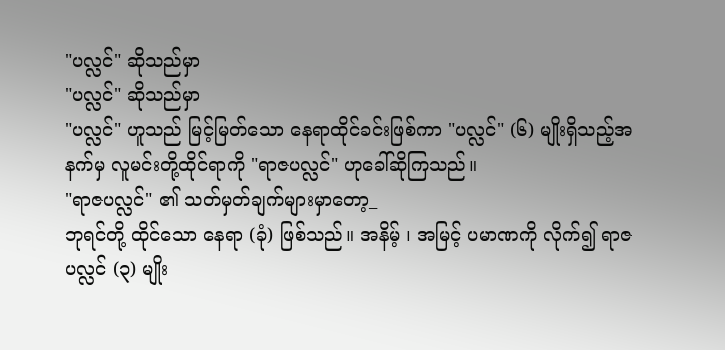"ပလ္လင်" ဆိုသည်မှာ
"ပလ္လင်" ဆိုသည်မှာ
"ပလ္လင်" ဟူသည် မြင့်မြတ်သော နေရာထိုင်ခင်းဖြစ်ကာ "ပလ္လင်" (၆) မျိုးရှိသည့်အနက်မှ လူမင်းတို့ထိုင်ရာကို "ရာဇပလ္လင်" ဟုခေါ်ဆိုကြသည်။
"ရာဇပလ္လင်" ၏ သတ်မှတ်ချက်များမှာတော့_
ဘုရင်တို့ ထိုင်သော နေရာ (ခုံ) ဖြစ်သည်။ အနိမ့် ၊ အမြင့် ပမာဏကို လိုက်၍ ရာဇပလ္လင် (၃) မျိုး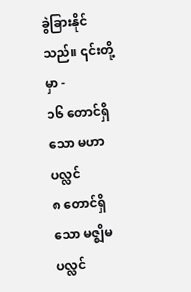ခွဲခြားနိုင်သည်။ ၎င်းတို့မှာ -
၁၆ တောင်ရှိသော မဟာပလ္လင်
၈ တောင်ရှိသော မဇ္ဈိမပလ္လင်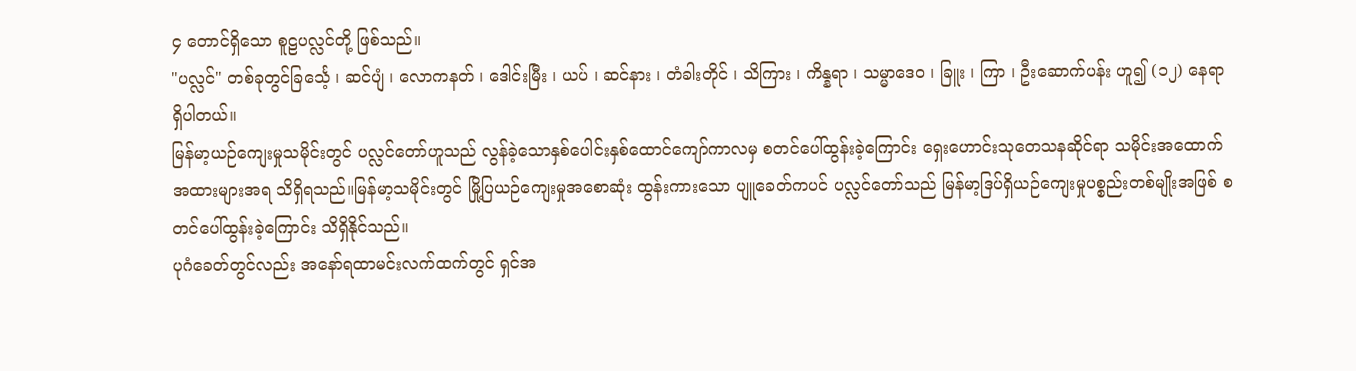၄ တောင်ရှိသော စူဠပလ္လင်တို့ ဖြစ်သည်။
"ပလ္လင်" တစ်ခုတွင်ခြင်္သေ့ ၊ ဆင်ပျံ ၊ လောကနတ် ၊ ဒေါင်းမြီး ၊ ယပ် ၊ ဆင်နား ၊ တံခါးတိုင် ၊ သိကြား ၊ ကိန္နရာ ၊ သမ္မာဒေဝ ၊ ခြူး ၊ ကြာ ၊ ဦးဆောက်ပန်း ဟူ၍ (၁၂) နေရာ ရှိပါတယ်။
မြန်မာ့ယဉ်ကျေးမှုသမိုင်းတွင် ပလ္လင်တော်ဟူသည် လွန်ခဲ့သောနှစ်ပေါင်းနှစ်ထောင်ကျော်ကာလမှ စတင်ပေါ်ထွန်းခဲ့ကြောင်း ရှေးဟောင်းသုတေသနဆိုင်ရာ သမိုင်းအထောက်အထားများအရ သိရှိရသည်။မြန်မာ့သမိုင်းတွင် မြို့ပြယဉ်ကျေးမှုအစောဆုံး ထွန်းကားသော ပျူခေတ်ကပင် ပလ္လင်တော်သည် မြန်မာ့ဒြပ်ရှိယဉ်ကျေးမှုပစ္စည်းတစ်မျိုးအဖြစ် စတင်ပေါ်ထွန်းခဲ့ကြောင်း သိရှိနိုင်သည်။
ပုဂံခေတ်တွင်လည်း အနော်ရထာမင်းလက်ထက်တွင် ရှင်အ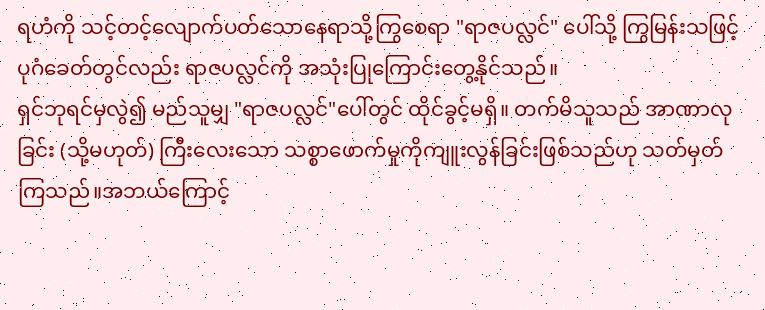ရဟံကို သင့်တင့်လျောက်ပတ်သောနေရာသို့ကြွစေရာ "ရာဇပလ္လင်" ပေါ်သို့ ကြွမြန်းသဖြင့် ပုဂံခေတ်တွင်လည်း ရာဇပလ္လင်ကို အသုံးပြုကြောင်းတွေ့နိုင်သည်။
ရှင်ဘုရင်မှလွဲ၍ မည်သူမျှ "ရာဇပလ္လင်"ပေါ်တွင် ထိုင်ခွင့်မရှိ။ တက်မိသူသည် အာဏာလုခြင်း (သို့မဟုတ်) ကြီးလေးသော သစ္စာဖောက်မှုကိုကျူးလွန်ခြင်းဖြစ်သည်ဟု သတ်မှတ်ကြသည်။အဘယ်ကြောင့်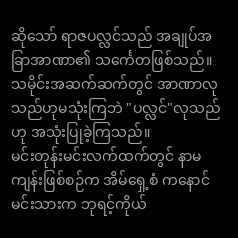ဆိုသော် ရာဇပလ္လင်သည် အချုပ်အခြာအာဏာ၏ သင်္ကေတဖြစ်သည်။ သမိုင်းအဆက်ဆက်တွင် အာဏာလုသည်ဟုမသုံးကြဘဲ "ပလ္လင်"လုသည်ဟု အသုံးပြုခဲ့ကြသည်။
မင်းတုန်းမင်းလက်ထက်တွင် နာမကျန်းဖြစ်စဉ်က အိမ်ရှေ့စံ ကနောင်မင်းသားက ဘုရင့်ကိုယ်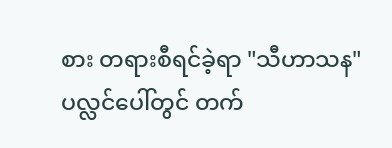စား တရားစီရင်ခဲ့ရာ "သီဟာသန" ပလ္လင်ပေါ်တွင် တက်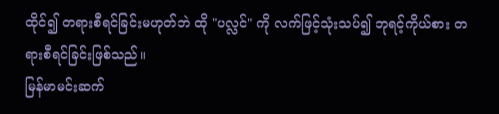ထိုင်၍ တရားစီရင်ခြင်းမဟုတ်ဘဲ ထို "ပလ္လင်" ကို လက်ဖြင့်သုံးသပ်၍ ဘုရင့်ကိုယ်စား တရားစီရင်ခြင်းဖြစ်သည်။
မြန်မာမင်းဆက်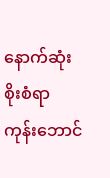နောက်ဆုံးစိုးစံရာ ကုန်းဘောင်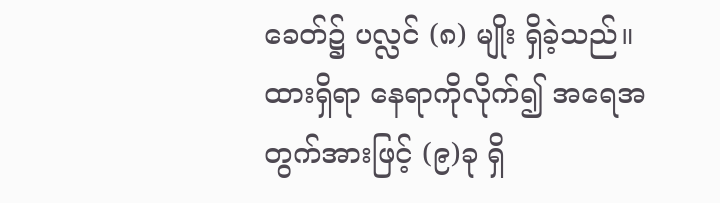ခေတ်၌ ပလ္လင် (၈) မျိုး ရှိခဲ့သည်။ ထားရှိရာ နေရာကိုလိုက်၍ အရေအတွက်အားဖြင့် (၉)ခု ရှိ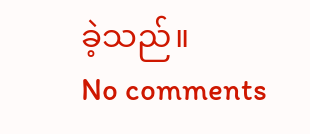ခဲ့သည်။
No comments